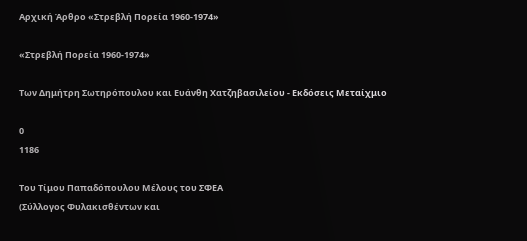Αρχική Άρθρο «Στρεβλή Πορεία 1960-1974»

«Στρεβλή Πορεία 1960-1974»

Των Δημήτρη Σωτηρόπουλου και Ευάνθη Χατζηβασιλείου - Εκδόσεις Μεταίχμιο

0
1186

Του Τίμου Παπαδόπουλου Μέλους του ΣΦΕΑ
(Σύλλογος Φυλακισθέντων και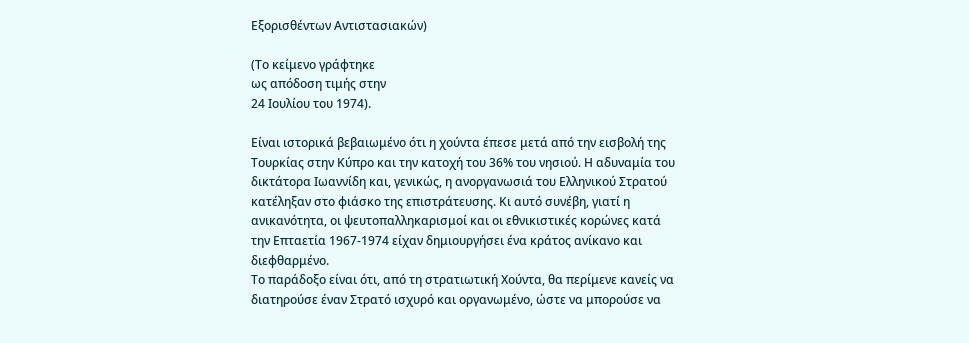Εξορισθέντων Αντιστασιακών)

(Το κείμενο γράφτηκε
ως απόδοση τιμής στην
24 Ιουλίου του 1974).

Είναι ιστορικά βεβαιωμένο ότι η χούντα έπεσε μετά από την εισβολή της Τουρκίας στην Κύπρο και την κατοχή του 36% του νησιού. Η αδυναμία του δικτάτορα Ιωαννίδη και, γενικώς, η ανοργανωσιά του Ελληνικού Στρατού κατέληξαν στο φιάσκο της επιστράτευσης. Κι αυτό συνέβη, γιατί η ανικανότητα, οι ψευτοπαλληκαρισμοί και οι εθνικιστικές κορώνες κατά την Επταετία 1967-1974 είχαν δημιουργήσει ένα κράτος ανίκανο και διεφθαρμένο.
Το παράδοξο είναι ότι, από τη στρατιωτική Χούντα, θα περίμενε κανείς να διατηρούσε έναν Στρατό ισχυρό και οργανωμένο, ώστε να μπορούσε να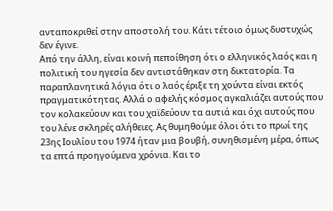ανταποκριθεί στην αποστολή του. Κάτι τέτοιο όμως δυστυχώς δεν έγινε.
Από την άλλη, είναι κοινή πεποίθηση ότι ο ελληνικός λαός και η πολιτική του ηγεσία δεν αντιστάθηκαν στη δικτατορία. Τα παραπλανητικά λόγια ότι ο λαός έριξε τη χούντα είναι εκτός πραγματικότητας. Αλλά ο αφελής κόσμος αγκαλιάζει αυτούς που τον κολακεύουν και του χαϊδεύουν τα αυτιά και όχι αυτούς που του λένε σκληρές αλήθειες. Ας θυμηθούμε όλοι ότι το πρωί της 23ης Ιουλίου του 1974 ήταν μια βουβή, συνηθισμένη μέρα, όπως τα επτά προηγούμενα χρόνια. Και το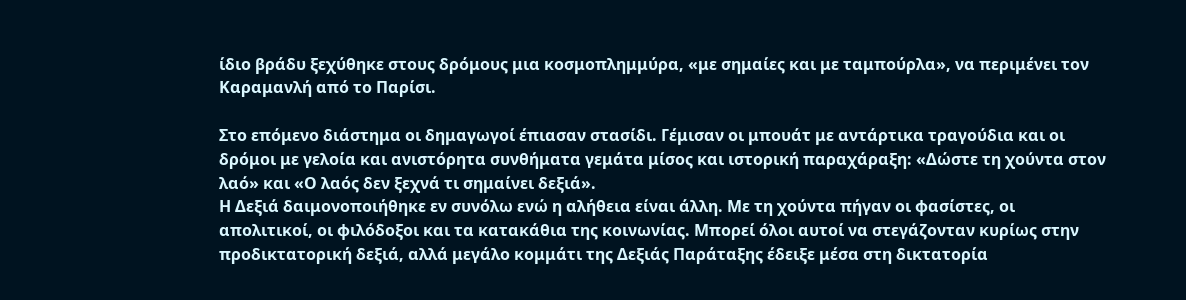ίδιο βράδυ ξεχύθηκε στους δρόμους μια κοσμοπλημμύρα, «με σημαίες και με ταμπούρλα», να περιμένει τον Καραμανλή από το Παρίσι.

Στο επόμενο διάστημα οι δημαγωγοί έπιασαν στασίδι. Γέμισαν οι μπουάτ με αντάρτικα τραγούδια και οι δρόμοι με γελοία και ανιστόρητα συνθήματα γεμάτα μίσος και ιστορική παραχάραξη: «Δώστε τη χούντα στον λαό» και «Ο λαός δεν ξεχνά τι σημαίνει δεξιά».
Η Δεξιά δαιμονοποιήθηκε εν συνόλω ενώ η αλήθεια είναι άλλη. Με τη χούντα πήγαν οι φασίστες, οι απολιτικοί, οι φιλόδοξοι και τα κατακάθια της κοινωνίας. Μπορεί όλοι αυτοί να στεγάζονταν κυρίως στην προδικτατορική δεξιά, αλλά μεγάλο κομμάτι της Δεξιάς Παράταξης έδειξε μέσα στη δικτατορία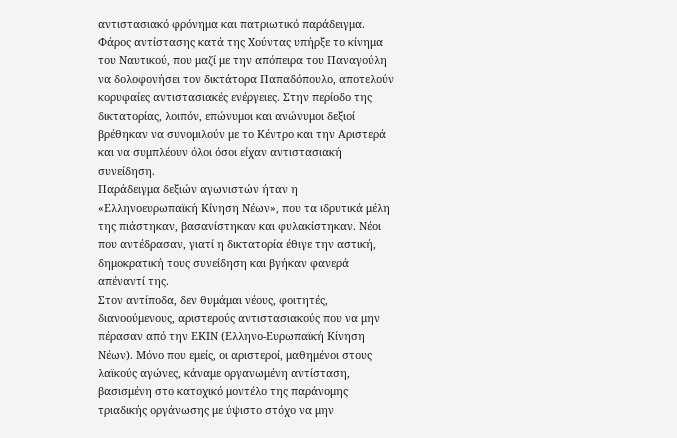αντιστασιακό φρόνημα και πατριωτικό παράδειγμα. Φάρος αντίστασης κατά της Χούντας υπήρξε το κίνημα του Ναυτικού, που μαζί με την απόπειρα του Παναγούλη να δολοφονήσει τον δικτάτορα Παπαδόπουλο, αποτελούν κορυφαίες αντιστασιακές ενέργειες. Στην περίοδο της δικτατορίας, λοιπόν, επώνυμοι και ανώνυμοι δεξιοί βρέθηκαν να συνομιλούν με το Κέντρο και την Αριστερά και να συμπλέουν όλοι όσοι είχαν αντιστασιακή συνείδηση.
Παράδειγμα δεξιών αγωνιστών ήταν η «Ελληνοευρωπαϊκή Κίνηση Νέων», που τα ιδρυτικά μέλη της πιάστηκαν, βασανίστηκαν και φυλακίστηκαν. Νέοι που αντέδρασαν, γιατί η δικτατορία έθιγε την αστική, δημοκρατική τους συνείδηση και βγήκαν φανερά απέναντί της.
Στον αντίποδα, δεν θυμάμαι νέους, φοιτητές, διανοούμενους, αριστερούς αντιστασιακούς που να μην πέρασαν από την ΕΚΙΝ (Ελληνο-Ευρωπαϊκή Κίνηση Νέων). Μόνο που εμείς, οι αριστεροί, μαθημένοι στους λαϊκούς αγώνες, κάναμε οργανωμένη αντίσταση, βασισμένη στο κατοχικό μοντέλο της παράνομης τριαδικής οργάνωσης με ύψιστο στόχο να μην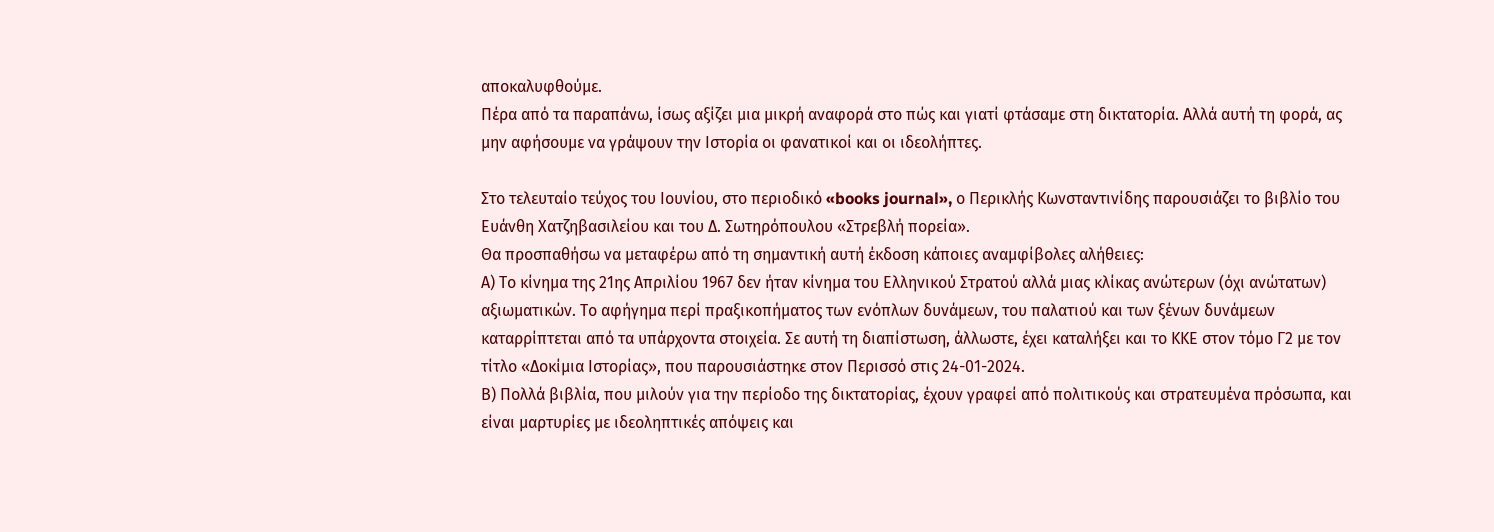αποκαλυφθούμε.
Πέρα από τα παραπάνω, ίσως αξίζει μια μικρή αναφορά στο πώς και γιατί φτάσαμε στη δικτατορία. Αλλά αυτή τη φορά, ας μην αφήσουμε να γράψουν την Ιστορία οι φανατικοί και οι ιδεολήπτες.

Στο τελευταίο τεύχος του Ιουνίου, στο περιοδικό «books journal», ο Περικλής Κωνσταντινίδης παρουσιάζει το βιβλίο του Ευάνθη Χατζηβασιλείου και του Δ. Σωτηρόπουλου «Στρεβλή πορεία».
Θα προσπαθήσω να μεταφέρω από τη σημαντική αυτή έκδοση κάποιες αναμφίβολες αλήθειες:
Α) Το κίνημα της 21ης Απριλίου 1967 δεν ήταν κίνημα του Ελληνικού Στρατού αλλά μιας κλίκας ανώτερων (όχι ανώτατων) αξιωματικών. Το αφήγημα περί πραξικοπήματος των ενόπλων δυνάμεων, του παλατιού και των ξένων δυνάμεων καταρρίπτεται από τα υπάρχοντα στοιχεία. Σε αυτή τη διαπίστωση, άλλωστε, έχει καταλήξει και το ΚΚΕ στον τόμο Γ2 με τον τίτλο «Δοκίμια Ιστορίας», που παρουσιάστηκε στον Περισσό στις 24-01-2024.
Β) Πολλά βιβλία, που μιλούν για την περίοδο της δικτατορίας, έχουν γραφεί από πολιτικούς και στρατευμένα πρόσωπα, και είναι μαρτυρίες με ιδεοληπτικές απόψεις και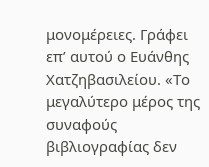μονομέρειες. Γράφει επ’ αυτού ο Ευάνθης Χατζηβασιλείου. «Το μεγαλύτερο μέρος της συναφούς βιβλιογραφίας δεν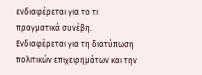ενδιαφέρεται για το τι πραγματικά συνέβη. Ενδιαφέρεται για τη διατύπωση πολιτικών επιχειρημάτων και την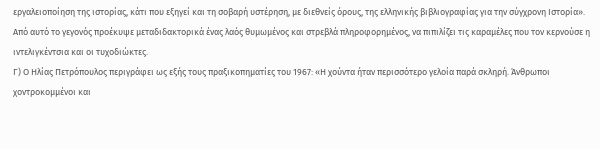εργαλειοποίηση της ιστορίας, κάτι που εξηγεί και τη σοβαρή υστέρηση, με διεθνείς όρους, της ελληνικής βιβλιογραφίας για την σύγχρονη Ιστορία». Από αυτό το γεγονός προέκυψε μεταδιδακτορικά ένας λαός θυμωμένος και στρεβλά πληροφορημένος, να πιπιλίζει τις καραμέλες που τον κερνούσε η ιντελιγκέντσια και οι τυχοδιώκτες.
Γ) Ο Ηλίας Πετρόπουλος περιγράφει ως εξής τους πραξικοπηματίες του 1967: «Η χούντα ήταν περισσότερο γελοία παρά σκληρή. Άνθρωποι χοντροκομμένοι και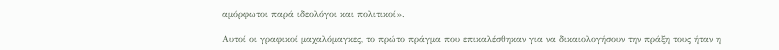αμόρφωτοι παρά ιδεολόγοι και πολιτικοί».

Αυτοί οι γραφικοί μαχαλόμαγκες, το πρώτο πράγμα που επικαλέσθηκαν για να δικαιολογήσουν την πράξη τους ήταν η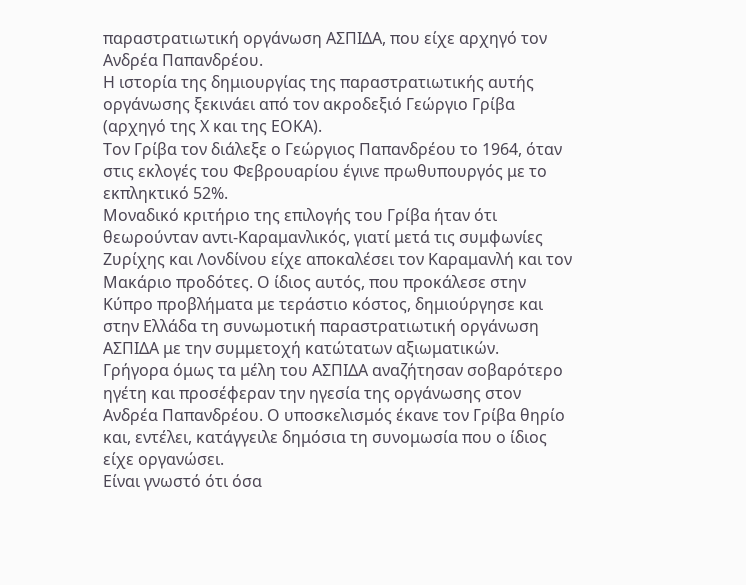παραστρατιωτική οργάνωση ΑΣΠΙΔΑ, που είχε αρχηγό τον Ανδρέα Παπανδρέου.
Η ιστορία της δημιουργίας της παραστρατιωτικής αυτής οργάνωσης ξεκινάει από τον ακροδεξιό Γεώργιο Γρίβα (αρχηγό της Χ και της ΕΟΚΑ).
Τον Γρίβα τον διάλεξε ο Γεώργιος Παπανδρέου το 1964, όταν στις εκλογές του Φεβρουαρίου έγινε πρωθυπουργός με το εκπληκτικό 52%.
Μοναδικό κριτήριο της επιλογής του Γρίβα ήταν ότι θεωρούνταν αντι-Καραμανλικός, γιατί μετά τις συμφωνίες Ζυρίχης και Λονδίνου είχε αποκαλέσει τον Καραμανλή και τον Μακάριο προδότες. Ο ίδιος αυτός, που προκάλεσε στην Κύπρο προβλήματα με τεράστιο κόστος, δημιούργησε και στην Ελλάδα τη συνωμοτική παραστρατιωτική οργάνωση ΑΣΠΙΔΑ με την συμμετοχή κατώτατων αξιωματικών.
Γρήγορα όμως τα μέλη του ΑΣΠΙΔΑ αναζήτησαν σοβαρότερο ηγέτη και προσέφεραν την ηγεσία της οργάνωσης στον Ανδρέα Παπανδρέου. Ο υποσκελισμός έκανε τον Γρίβα θηρίο και, εντέλει, κατάγγειλε δημόσια τη συνομωσία που ο ίδιος είχε οργανώσει.
Είναι γνωστό ότι όσα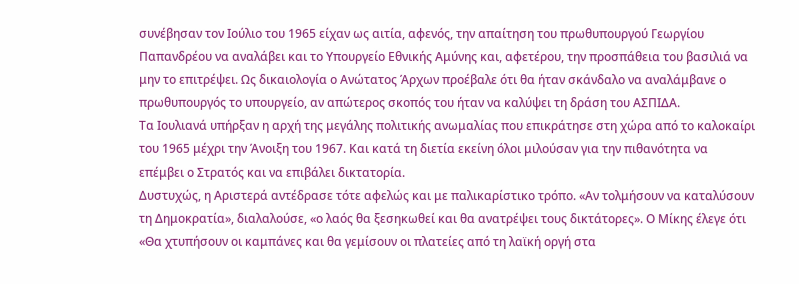συνέβησαν τον Ιούλιο του 1965 είχαν ως αιτία, αφενός, την απαίτηση του πρωθυπουργού Γεωργίου Παπανδρέου να αναλάβει και το Υπουργείο Εθνικής Αμύνης και, αφετέρου, την προσπάθεια του βασιλιά να μην το επιτρέψει. Ως δικαιολογία ο Ανώτατος Άρχων προέβαλε ότι θα ήταν σκάνδαλο να αναλάμβανε ο πρωθυπουργός το υπουργείο, αν απώτερος σκοπός του ήταν να καλύψει τη δράση του ΑΣΠΙΔΑ.
Τα Ιουλιανά υπήρξαν η αρχή της μεγάλης πολιτικής ανωμαλίας που επικράτησε στη χώρα από το καλοκαίρι του 1965 μέχρι την Άνοιξη του 1967. Και κατά τη διετία εκείνη όλοι μιλούσαν για την πιθανότητα να επέμβει ο Στρατός και να επιβάλει δικτατορία.
Δυστυχώς, η Αριστερά αντέδρασε τότε αφελώς και με παλικαρίστικο τρόπο. «Αν τολμήσουν να καταλύσουν τη Δημοκρατία», διαλαλούσε, «ο λαός θα ξεσηκωθεί και θα ανατρέψει τους δικτάτορες». Ο Μίκης έλεγε ότι «Θα χτυπήσουν οι καμπάνες και θα γεμίσουν οι πλατείες από τη λαϊκή οργή στα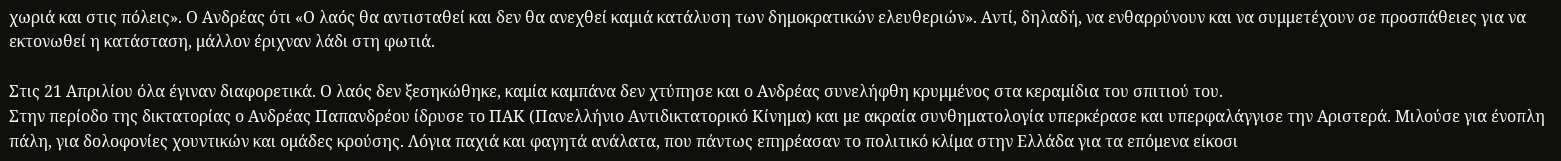χωριά και στις πόλεις». Ο Ανδρέας ότι «Ο λαός θα αντισταθεί και δεν θα ανεχθεί καμιά κατάλυση των δημοκρατικών ελευθεριών». Αντί, δηλαδή, να ενθαρρύνουν και να συμμετέχουν σε προσπάθειες για να εκτονωθεί η κατάσταση, μάλλον έριχναν λάδι στη φωτιά.

Στις 21 Απριλίου όλα έγιναν διαφορετικά. Ο λαός δεν ξεσηκώθηκε, καμία καμπάνα δεν χτύπησε και ο Ανδρέας συνελήφθη κρυμμένος στα κεραμίδια του σπιτιού του.
Στην περίοδο της δικτατορίας ο Ανδρέας Παπανδρέου ίδρυσε το ΠΑΚ (Πανελλήνιο Αντιδικτατορικό Κίνημα) και με ακραία συνθηματολογία υπερκέρασε και υπερφαλάγγισε την Αριστερά. Μιλούσε για ένοπλη πάλη, για δολοφονίες χουντικών και ομάδες κρούσης. Λόγια παχιά και φαγητά ανάλατα, που πάντως επηρέασαν το πολιτικό κλίμα στην Ελλάδα για τα επόμενα είκοσι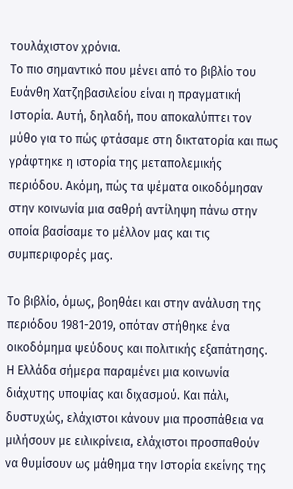τουλάχιστον χρόνια.
Το πιο σημαντικό που μένει από το βιβλίο του Ευάνθη Χατζηβασιλείου είναι η πραγματική Ιστορία. Αυτή, δηλαδή, που αποκαλύπτει τον μύθο για το πώς φτάσαμε στη δικτατορία και πως γράφτηκε η ιστορία της μεταπολεμικής περιόδου. Ακόμη, πώς τα ψέματα οικοδόμησαν στην κοινωνία μια σαθρή αντίληψη πάνω στην οποία βασίσαμε το μέλλον μας και τις συμπεριφορές μας.

Το βιβλίο, όμως, βοηθάει και στην ανάλυση της περιόδου 1981-2019, οπόταν στήθηκε ένα οικοδόμημα ψεύδους και πολιτικής εξαπάτησης.
Η Ελλάδα σήμερα παραμένει μια κοινωνία διάχυτης υποψίας και διχασμού. Και πάλι, δυστυχώς, ελάχιστοι κάνουν μια προσπάθεια να μιλήσουν με ειλικρίνεια, ελάχιστοι προσπαθούν να θυμίσουν ως μάθημα την Ιστορία εκείνης της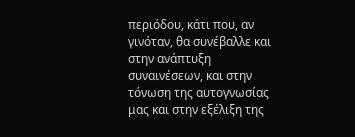περιόδου, κάτι που, αν γινόταν, θα συνέβαλλε και στην ανάπτυξη συναινέσεων, και στην τόνωση της αυτογνωσίας μας και στην εξέλιξη της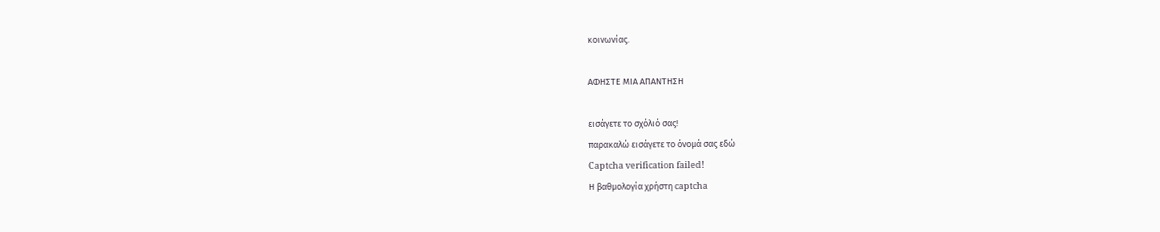κοινωνίας.

ΑΦΗΣΤΕ ΜΙΑ ΑΠΑΝΤΗΣΗ

εισάγετε το σχόλιό σας!
παρακαλώ εισάγετε το όνομά σας εδώ
Captcha verification failed!
Η βαθμολογία χρήστη captcha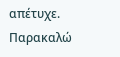απέτυχε. Παρακαλώ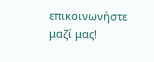επικοινωνήστε μαζί μας!